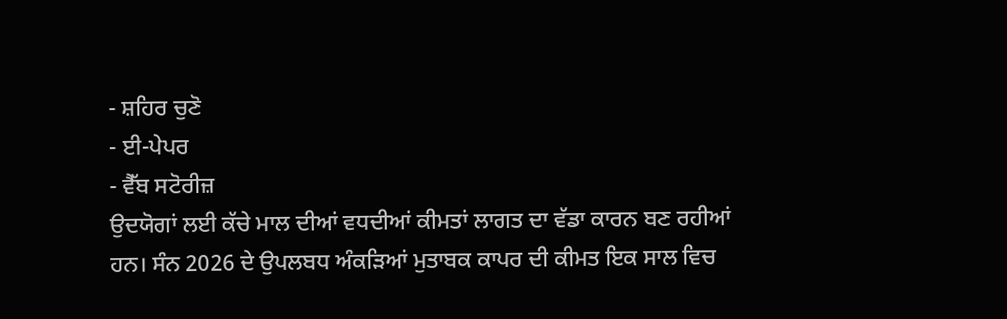- ਸ਼ਹਿਰ ਚੁਣੋ
- ਈ-ਪੇਪਰ
- ਵੈੱਬ ਸਟੋਰੀਜ਼
ਉਦਯੋਗਾਂ ਲਈ ਕੱਚੇ ਮਾਲ ਦੀਆਂ ਵਧਦੀਆਂ ਕੀਮਤਾਂ ਲਾਗਤ ਦਾ ਵੱਡਾ ਕਾਰਨ ਬਣ ਰਹੀਆਂ ਹਨ। ਸੰਨ 2026 ਦੇ ਉਪਲਬਧ ਅੰਕੜਿਆਂ ਮੁਤਾਬਕ ਕਾਪਰ ਦੀ ਕੀਮਤ ਇਕ ਸਾਲ ਵਿਚ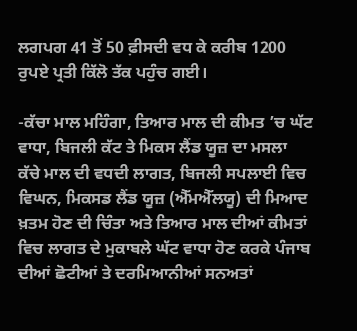ਲਗਪਗ 41 ਤੋਂ 50 ਫ਼ੀਸਦੀ ਵਧ ਕੇ ਕਰੀਬ 1200 ਰੁਪਏ ਪ੍ਰਤੀ ਕਿੱਲੋ ਤੱਕ ਪਹੁੰਚ ਗਈ।

-ਕੱਚਾ ਮਾਲ ਮਹਿੰਗਾ, ਤਿਆਰ ਮਾਲ ਦੀ ਕੀਮਤ ’ਚ ਘੱਟ ਵਾਧਾ, ਬਿਜਲੀ ਕੱਟ ਤੇ ਮਿਕਸ ਲੈਂਡ ਯੂਜ਼ ਦਾ ਮਸਲਾ
ਕੱਚੇ ਮਾਲ ਦੀ ਵਧਦੀ ਲਾਗਤ, ਬਿਜਲੀ ਸਪਲਾਈ ਵਿਚ ਵਿਘਨ, ਮਿਕਸਡ ਲੈਂਡ ਯੂਜ਼ (ਐੱਮਐੱਲਯੂ) ਦੀ ਮਿਆਦ ਖ਼ਤਮ ਹੋਣ ਦੀ ਚਿੰਤਾ ਅਤੇ ਤਿਆਰ ਮਾਲ ਦੀਆਂ ਕੀਮਤਾਂ ਵਿਚ ਲਾਗਤ ਦੇ ਮੁਕਾਬਲੇ ਘੱਟ ਵਾਧਾ ਹੋਣ ਕਰਕੇ ਪੰਜਾਬ ਦੀਆਂ ਛੋਟੀਆਂ ਤੇ ਦਰਮਿਆਨੀਆਂ ਸਨਅਤਾਂ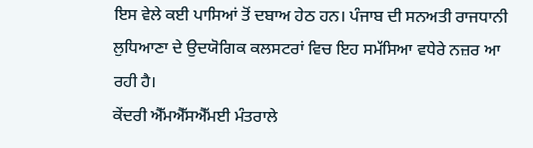ਇਸ ਵੇਲੇ ਕਈ ਪਾਸਿਆਂ ਤੋਂ ਦਬਾਅ ਹੇਠ ਹਨ। ਪੰਜਾਬ ਦੀ ਸਨਅਤੀ ਰਾਜਧਾਨੀ ਲੁਧਿਆਣਾ ਦੇ ਉਦਯੋਗਿਕ ਕਲਸਟਰਾਂ ਵਿਚ ਇਹ ਸਮੱਸਿਆ ਵਧੇਰੇ ਨਜ਼ਰ ਆ ਰਹੀ ਹੈ।
ਕੇਂਦਰੀ ਐੱਮਐੱਸਐੱਮਈ ਮੰਤਰਾਲੇ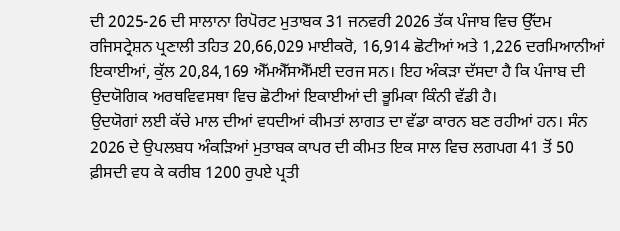ਦੀ 2025-26 ਦੀ ਸਾਲਾਨਾ ਰਿਪੋਰਟ ਮੁਤਾਬਕ 31 ਜਨਵਰੀ 2026 ਤੱਕ ਪੰਜਾਬ ਵਿਚ ਉੱਦਮ ਰਜਿਸਟ੍ਰੇਸ਼ਨ ਪ੍ਰਣਾਲੀ ਤਹਿਤ 20,66,029 ਮਾਈਕਰੋ, 16,914 ਛੋਟੀਆਂ ਅਤੇ 1,226 ਦਰਮਿਆਨੀਆਂ ਇਕਾਈਆਂ, ਕੁੱਲ 20,84,169 ਐੱਮਐੱਸਐੱਮਈ ਦਰਜ ਸਨ। ਇਹ ਅੰਕੜਾ ਦੱਸਦਾ ਹੈ ਕਿ ਪੰਜਾਬ ਦੀ ਉਦਯੋਗਿਕ ਅਰਥਵਿਵਸਥਾ ਵਿਚ ਛੋਟੀਆਂ ਇਕਾਈਆਂ ਦੀ ਭੂਮਿਕਾ ਕਿੰਨੀ ਵੱਡੀ ਹੈ।
ਉਦਯੋਗਾਂ ਲਈ ਕੱਚੇ ਮਾਲ ਦੀਆਂ ਵਧਦੀਆਂ ਕੀਮਤਾਂ ਲਾਗਤ ਦਾ ਵੱਡਾ ਕਾਰਨ ਬਣ ਰਹੀਆਂ ਹਨ। ਸੰਨ 2026 ਦੇ ਉਪਲਬਧ ਅੰਕੜਿਆਂ ਮੁਤਾਬਕ ਕਾਪਰ ਦੀ ਕੀਮਤ ਇਕ ਸਾਲ ਵਿਚ ਲਗਪਗ 41 ਤੋਂ 50 ਫ਼ੀਸਦੀ ਵਧ ਕੇ ਕਰੀਬ 1200 ਰੁਪਏ ਪ੍ਰਤੀ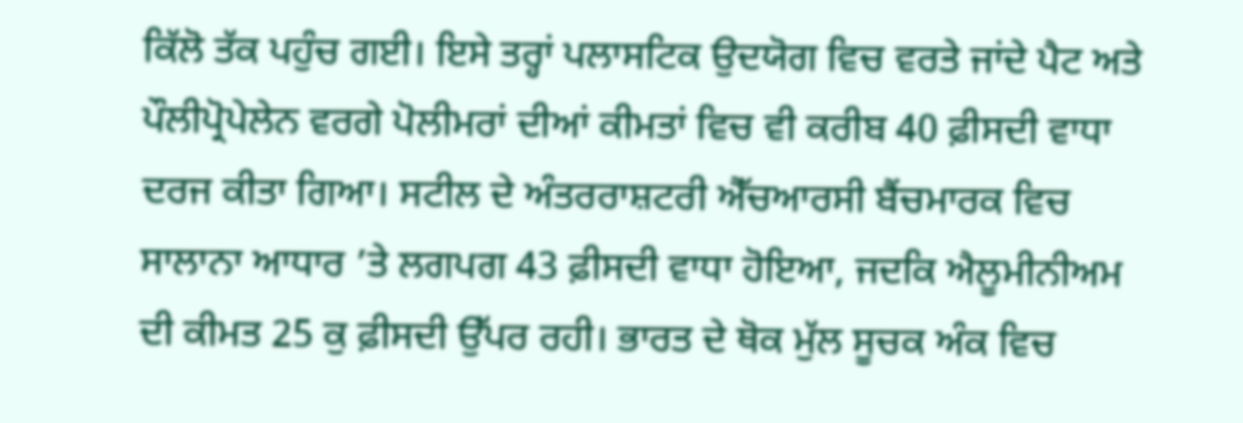ਕਿੱਲੋ ਤੱਕ ਪਹੁੰਚ ਗਈ। ਇਸੇ ਤਰ੍ਹਾਂ ਪਲਾਸਟਿਕ ਉਦਯੋਗ ਵਿਚ ਵਰਤੇ ਜਾਂਦੇ ਪੈਟ ਅਤੇ ਪੌਲੀਪ੍ਰੋਪੇਲੇਨ ਵਰਗੇ ਪੋਲੀਮਰਾਂ ਦੀਆਂ ਕੀਮਤਾਂ ਵਿਚ ਵੀ ਕਰੀਬ 40 ਫ਼ੀਸਦੀ ਵਾਧਾ ਦਰਜ ਕੀਤਾ ਗਿਆ। ਸਟੀਲ ਦੇ ਅੰਤਰਰਾਸ਼ਟਰੀ ਐੱਚਆਰਸੀ ਬੈਂਚਮਾਰਕ ਵਿਚ ਸਾਲਾਨਾ ਆਧਾਰ ’ਤੇ ਲਗਪਗ 43 ਫ਼ੀਸਦੀ ਵਾਧਾ ਹੋਇਆ, ਜਦਕਿ ਐਲੂਮੀਨੀਅਮ ਦੀ ਕੀਮਤ 25 ਕੁ ਫ਼ੀਸਦੀ ਉੱਪਰ ਰਹੀ। ਭਾਰਤ ਦੇ ਥੋਕ ਮੁੱਲ ਸੂਚਕ ਅੰਕ ਵਿਚ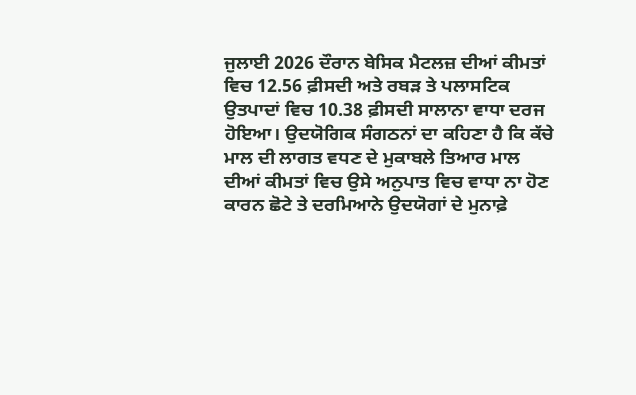ਜੁਲਾਈ 2026 ਦੌਰਾਨ ਬੇਸਿਕ ਮੈਟਲਜ਼ ਦੀਆਂ ਕੀਮਤਾਂ ਵਿਚ 12.56 ਫ਼ੀਸਦੀ ਅਤੇ ਰਬੜ ਤੇ ਪਲਾਸਟਿਕ ਉਤਪਾਦਾਂ ਵਿਚ 10.38 ਫ਼ੀਸਦੀ ਸਾਲਾਨਾ ਵਾਧਾ ਦਰਜ ਹੋਇਆ। ਉਦਯੋਗਿਕ ਸੰਗਠਨਾਂ ਦਾ ਕਹਿਣਾ ਹੈ ਕਿ ਕੱਚੇ ਮਾਲ ਦੀ ਲਾਗਤ ਵਧਣ ਦੇ ਮੁਕਾਬਲੇ ਤਿਆਰ ਮਾਲ ਦੀਆਂ ਕੀਮਤਾਂ ਵਿਚ ਉਸੇ ਅਨੁਪਾਤ ਵਿਚ ਵਾਧਾ ਨਾ ਹੋਣ ਕਾਰਨ ਛੋਟੇ ਤੇ ਦਰਮਿਆਨੇ ਉਦਯੋਗਾਂ ਦੇ ਮੁਨਾਫ਼ੇ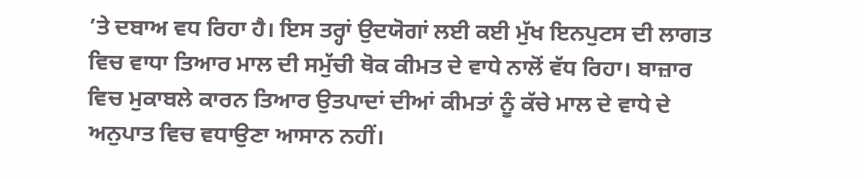’ਤੇ ਦਬਾਅ ਵਧ ਰਿਹਾ ਹੈ। ਇਸ ਤਰ੍ਹਾਂ ਉਦਯੋਗਾਂ ਲਈ ਕਈ ਮੁੱਖ ਇਨਪੁਟਸ ਦੀ ਲਾਗਤ ਵਿਚ ਵਾਧਾ ਤਿਆਰ ਮਾਲ ਦੀ ਸਮੁੱਚੀ ਥੋਕ ਕੀਮਤ ਦੇ ਵਾਧੇ ਨਾਲੋਂ ਵੱਧ ਰਿਹਾ। ਬਾਜ਼ਾਰ ਵਿਚ ਮੁਕਾਬਲੇ ਕਾਰਨ ਤਿਆਰ ਉਤਪਾਦਾਂ ਦੀਆਂ ਕੀਮਤਾਂ ਨੂੰ ਕੱਚੇ ਮਾਲ ਦੇ ਵਾਧੇ ਦੇ ਅਨੁਪਾਤ ਵਿਚ ਵਧਾਉਣਾ ਆਸਾਨ ਨਹੀਂ।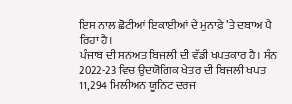ਇਸ ਨਾਲ ਛੋਟੀਆਂ ਇਕਾਈਆਂ ਦੇ ਮੁਨਾਫ਼ੇ ’ਤੇ ਦਬਾਅ ਪੈ ਰਿਹਾ ਹੈ।
ਪੰਜਾਬ ਦੀ ਸਨਅਤ ਬਿਜਲੀ ਦੀ ਵੱਡੀ ਖਪਤਕਾਰ ਹੈ। ਸੰਨ 2022-23 ਵਿਚ ਉਦਯੋਗਿਕ ਖੇਤਰ ਦੀ ਬਿਜਲੀ ਖਪਤ 11,294 ਮਿਲੀਅਨ ਯੂਨਿਟ ਦਰਜ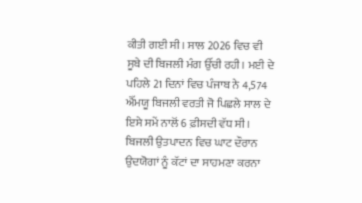ਕੀਤੀ ਗਈ ਸੀ। ਸਾਲ 2026 ਵਿਚ ਵੀ ਸੂਬੇ ਦੀ ਬਿਜਲੀ ਮੰਗ ਉੱਚੀ ਰਹੀ। ਮਈ ਦੇ ਪਹਿਲੇ 21 ਦਿਨਾਂ ਵਿਚ ਪੰਜਾਬ ਨੇ 4,574 ਐੱਮਯੂ ਬਿਜਲੀ ਵਰਤੀ ਜੋ ਪਿਛਲੇ ਸਾਲ ਦੇ ਇਸੇ ਸਮੇਂ ਨਾਲੋਂ 6 ਫ਼ੀਸਦੀ ਵੱਧ ਸੀ। ਬਿਜਲੀ ਉਤਪਾਦਨ ਵਿਚ ਘਾਟ ਦੌਰਾਨ ਉਦਯੋਗਾਂ ਨੂੰ ਕੱਟਾਂ ਦਾ ਸਾਹਮਣਾ ਕਰਨਾ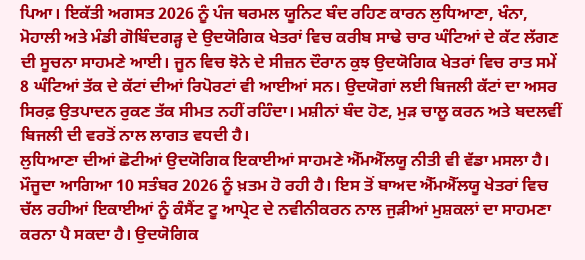ਪਿਆ। ਇਕੱਤੀ ਅਗਸਤ 2026 ਨੂੰ ਪੰਜ ਥਰਮਲ ਯੂਨਿਟ ਬੰਦ ਰਹਿਣ ਕਾਰਨ ਲੁਧਿਆਣਾ, ਖੰਨਾ, ਮੋਹਾਲੀ ਅਤੇ ਮੰਡੀ ਗੋਬਿੰਦਗੜ੍ਹ ਦੇ ਉਦਯੋਗਿਕ ਖੇਤਰਾਂ ਵਿਚ ਕਰੀਬ ਸਾਢੇ ਚਾਰ ਘੰਟਿਆਂ ਦੇ ਕੱਟ ਲੱਗਣ ਦੀ ਸੂਚਨਾ ਸਾਹਮਣੇ ਆਈ। ਜੂਨ ਵਿਚ ਝੋਨੇ ਦੇ ਸੀਜ਼ਨ ਦੌਰਾਨ ਕੁਝ ਉਦਯੋਗਿਕ ਖੇਤਰਾਂ ਵਿਚ ਰਾਤ ਸਮੇਂ 8 ਘੰਟਿਆਂ ਤੱਕ ਦੇ ਕੱਟਾਂ ਦੀਆਂ ਰਿਪੋਰਟਾਂ ਵੀ ਆਈਆਂ ਸਨ। ਉਦਯੋਗਾਂ ਲਈ ਬਿਜਲੀ ਕੱਟਾਂ ਦਾ ਅਸਰ ਸਿਰਫ਼ ਉਤਪਾਦਨ ਰੁਕਣ ਤੱਕ ਸੀਮਤ ਨਹੀਂ ਰਹਿੰਦਾ। ਮਸ਼ੀਨਾਂ ਬੰਦ ਹੋਣ, ਮੁੜ ਚਾਲੂ ਕਰਨ ਅਤੇ ਬਦਲਵੀਂ ਬਿਜਲੀ ਦੀ ਵਰਤੋਂ ਨਾਲ ਲਾਗਤ ਵਧਦੀ ਹੈ।
ਲੁਧਿਆਣਾ ਦੀਆਂ ਛੋਟੀਆਂ ਉਦਯੋਗਿਕ ਇਕਾਈਆਂ ਸਾਹਮਣੇ ਐੱਮਐੱਲਯੂ ਨੀਤੀ ਵੀ ਵੱਡਾ ਮਸਲਾ ਹੈ। ਮੌਜੂਦਾ ਆਗਿਆ 10 ਸਤੰਬਰ 2026 ਨੂੰ ਖ਼ਤਮ ਹੋ ਰਹੀ ਹੈ। ਇਸ ਤੋਂ ਬਾਅਦ ਐੱਮਐੱਲਯੂ ਖੇਤਰਾਂ ਵਿਚ ਚੱਲ ਰਹੀਆਂ ਇਕਾਈਆਂ ਨੂੰ ਕੰਸੈਂਟ ਟੂ ਆਪ੍ਰੇਟ ਦੇ ਨਵੀਨੀਕਰਨ ਨਾਲ ਜੁੜੀਆਂ ਮੁਸ਼ਕਲਾਂ ਦਾ ਸਾਹਮਣਾ ਕਰਨਾ ਪੈ ਸਕਦਾ ਹੈ। ਉਦਯੋਗਿਕ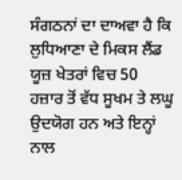ਸੰਗਠਨਾਂ ਦਾ ਦਾਅਵਾ ਹੈ ਕਿ ਲੁਧਿਆਣਾ ਦੇ ਮਿਕਸ ਲੈਂਡ ਯੂਜ਼ ਖੇਤਰਾਂ ਵਿਚ 50 ਹਜ਼ਾਰ ਤੋਂ ਵੱਧ ਸੂਖਮ ਤੇ ਲਘੂ ਉਦਯੋਗ ਹਨ ਅਤੇ ਇਨ੍ਹਾਂ ਨਾਲ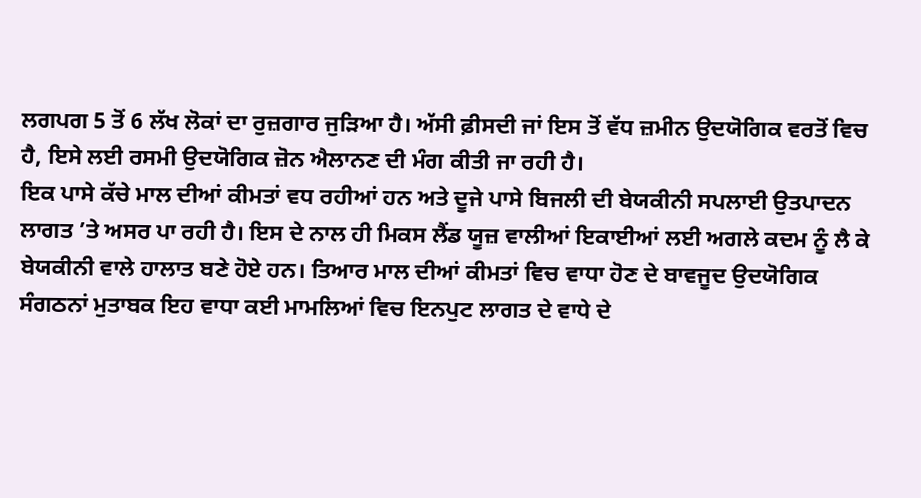ਲਗਪਗ 5 ਤੋਂ 6 ਲੱਖ ਲੋਕਾਂ ਦਾ ਰੁਜ਼ਗਾਰ ਜੁੜਿਆ ਹੈ। ਅੱਸੀ ਫ਼ੀਸਦੀ ਜਾਂ ਇਸ ਤੋਂ ਵੱਧ ਜ਼ਮੀਨ ਉਦਯੋਗਿਕ ਵਰਤੋਂ ਵਿਚ ਹੈ, ਇਸੇ ਲਈ ਰਸਮੀ ਉਦਯੋਗਿਕ ਜ਼ੋਨ ਐਲਾਨਣ ਦੀ ਮੰਗ ਕੀਤੀ ਜਾ ਰਹੀ ਹੈ।
ਇਕ ਪਾਸੇ ਕੱਚੇ ਮਾਲ ਦੀਆਂ ਕੀਮਤਾਂ ਵਧ ਰਹੀਆਂ ਹਨ ਅਤੇ ਦੂਜੇ ਪਾਸੇ ਬਿਜਲੀ ਦੀ ਬੇਯਕੀਨੀ ਸਪਲਾਈ ਉਤਪਾਦਨ ਲਾਗਤ ’ਤੇ ਅਸਰ ਪਾ ਰਹੀ ਹੈ। ਇਸ ਦੇ ਨਾਲ ਹੀ ਮਿਕਸ ਲੈਂਡ ਯੂਜ਼ ਵਾਲੀਆਂ ਇਕਾਈਆਂ ਲਈ ਅਗਲੇ ਕਦਮ ਨੂੰ ਲੈ ਕੇ ਬੇਯਕੀਨੀ ਵਾਲੇ ਹਾਲਾਤ ਬਣੇ ਹੋਏ ਹਨ। ਤਿਆਰ ਮਾਲ ਦੀਆਂ ਕੀਮਤਾਂ ਵਿਚ ਵਾਧਾ ਹੋਣ ਦੇ ਬਾਵਜੂਦ ਉਦਯੋਗਿਕ ਸੰਗਠਨਾਂ ਮੁਤਾਬਕ ਇਹ ਵਾਧਾ ਕਈ ਮਾਮਲਿਆਂ ਵਿਚ ਇਨਪੁਟ ਲਾਗਤ ਦੇ ਵਾਧੇ ਦੇ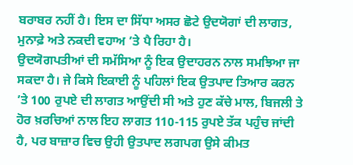ਬਰਾਬਰ ਨਹੀਂ ਹੈ। ਇਸ ਦਾ ਸਿੱਧਾ ਅਸਰ ਛੋਟੇ ਉਦਯੋਗਾਂ ਦੀ ਲਾਗਤ, ਮੁਨਾਫ਼ੇ ਅਤੇ ਨਕਦੀ ਵਹਾਅ ’ਤੇ ਪੈ ਰਿਹਾ ਹੈ।
ਉਦਯੋਗਪਤੀਆਂ ਦੀ ਸਮੱਸਿਆ ਨੂੰ ਇਕ ਉਦਾਹਰਨ ਨਾਲ ਸਮਝਿਆ ਜਾ ਸਕਦਾ ਹੈ। ਜੇ ਕਿਸੇ ਇਕਾਈ ਨੂੰ ਪਹਿਲਾਂ ਇਕ ਉਤਪਾਦ ਤਿਆਰ ਕਰਨ ’ਤੇ 100 ਰੁਪਏ ਦੀ ਲਾਗਤ ਆਉਂਦੀ ਸੀ ਅਤੇ ਹੁਣ ਕੱਚੇ ਮਾਲ, ਬਿਜਲੀ ਤੇ ਹੋਰ ਖ਼ਰਚਿਆਂ ਨਾਲ ਇਹ ਲਾਗਤ 110-115 ਰੁਪਏ ਤੱਕ ਪਹੁੰਚ ਜਾਂਦੀ ਹੈ, ਪਰ ਬਾਜ਼ਾਰ ਵਿਚ ਉਹੀ ਉਤਪਾਦ ਲਗਪਗ ਉਸੇ ਕੀਮਤ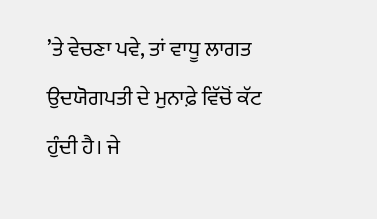’ਤੇ ਵੇਚਣਾ ਪਵੇ, ਤਾਂ ਵਾਧੂ ਲਾਗਤ ਉਦਯੋਗਪਤੀ ਦੇ ਮੁਨਾਫ਼ੇ ਵਿੱਚੋਂ ਕੱਟ ਹੁੰਦੀ ਹੈ। ਜੇ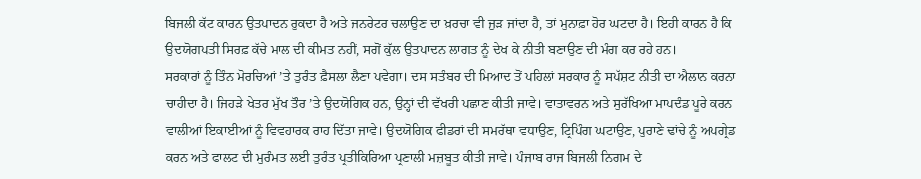ਬਿਜਲੀ ਕੱਟ ਕਾਰਨ ਉਤਪਾਦਨ ਰੁਕਦਾ ਹੈ ਅਤੇ ਜਨਰੇਟਰ ਚਲਾਉਣ ਦਾ ਖ਼ਰਚਾ ਵੀ ਜੁੜ ਜਾਂਦਾ ਹੈ, ਤਾਂ ਮੁਨਾਫ਼ਾ ਹੋਰ ਘਟਦਾ ਹੈ। ਇਹੀ ਕਾਰਨ ਹੈ ਕਿ ਉਦਯੋਗਪਤੀ ਸਿਰਫ਼ ਕੱਚੇ ਮਾਲ ਦੀ ਕੀਮਤ ਨਹੀਂ, ਸਗੋਂ ਕੁੱਲ ਉਤਪਾਦਨ ਲਾਗਤ ਨੂੰ ਦੇਖ ਕੇ ਨੀਤੀ ਬਣਾਉਣ ਦੀ ਮੰਗ ਕਰ ਰਹੇ ਹਨ।
ਸਰਕਾਰਾਂ ਨੂੰ ਤਿੰਨ ਮੋਰਚਿਆਂ ’ਤੇ ਤੁਰੰਤ ਫ਼ੈਸਲਾ ਲੈਣਾ ਪਵੇਗਾ। ਦਸ ਸਤੰਬਰ ਦੀ ਮਿਆਦ ਤੋਂ ਪਹਿਲਾਂ ਸਰਕਾਰ ਨੂੰ ਸਪੱਸ਼ਟ ਨੀਤੀ ਦਾ ਐਲਾਨ ਕਰਨਾ ਚਾਹੀਦਾ ਹੈ। ਜਿਹੜੇ ਖੇਤਰ ਮੁੱਖ ਤੌਰ ’ਤੇ ਉਦਯੋਗਿਕ ਹਨ, ਉਨ੍ਹਾਂ ਦੀ ਵੱਖਰੀ ਪਛਾਣ ਕੀਤੀ ਜਾਵੇ। ਵਾਤਾਵਰਨ ਅਤੇ ਸੁਰੱਖਿਆ ਮਾਪਦੰਡ ਪੂਰੇ ਕਰਨ ਵਾਲੀਆਂ ਇਕਾਈਆਂ ਨੂੰ ਵਿਵਹਾਰਕ ਰਾਹ ਦਿੱਤਾ ਜਾਵੇ। ਉਦਯੋਗਿਕ ਫੀਡਰਾਂ ਦੀ ਸਮਰੱਥਾ ਵਧਾਉਣ, ਟ੍ਰਿਪਿੰਗ ਘਟਾਉਣ, ਪੁਰਾਣੇ ਢਾਂਚੇ ਨੂੰ ਅਪਗ੍ਰੇਡ ਕਰਨ ਅਤੇ ਫਾਲਟ ਦੀ ਮੁਰੰਮਤ ਲਈ ਤੁਰੰਤ ਪ੍ਰਤੀਕਿਰਿਆ ਪ੍ਰਣਾਲੀ ਮਜ਼ਬੂਤ ਕੀਤੀ ਜਾਵੇ। ਪੰਜਾਬ ਰਾਜ ਬਿਜਲੀ ਨਿਗਮ ਦੇ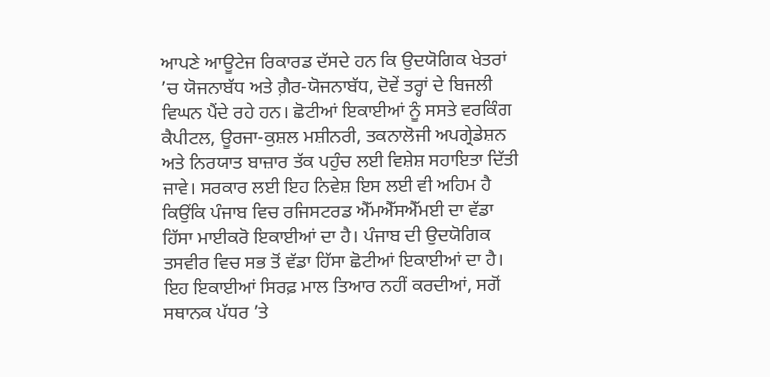ਆਪਣੇ ਆਊਟੇਜ ਰਿਕਾਰਡ ਦੱਸਦੇ ਹਨ ਕਿ ਉਦਯੋਗਿਕ ਖੇਤਰਾਂ ’ਚ ਯੋਜਨਾਬੱਧ ਅਤੇ ਗ਼ੈਰ-ਯੋਜਨਾਬੱਧ, ਦੋਵੇਂ ਤਰ੍ਹਾਂ ਦੇ ਬਿਜਲੀ ਵਿਘਨ ਪੈਂਦੇ ਰਹੇ ਹਨ। ਛੋਟੀਆਂ ਇਕਾਈਆਂ ਨੂੰ ਸਸਤੇ ਵਰਕਿੰਗ ਕੈਪੀਟਲ, ਊਰਜਾ-ਕੁਸ਼ਲ ਮਸ਼ੀਨਰੀ, ਤਕਨਾਲੋਜੀ ਅਪਗ੍ਰੇਡੇਸ਼ਨ ਅਤੇ ਨਿਰਯਾਤ ਬਾਜ਼ਾਰ ਤੱਕ ਪਹੁੰਚ ਲਈ ਵਿਸ਼ੇਸ਼ ਸਹਾਇਤਾ ਦਿੱਤੀ ਜਾਵੇ। ਸਰਕਾਰ ਲਈ ਇਹ ਨਿਵੇਸ਼ ਇਸ ਲਈ ਵੀ ਅਹਿਮ ਹੈ ਕਿਉਂਕਿ ਪੰਜਾਬ ਵਿਚ ਰਜਿਸਟਰਡ ਐੱਮਐੱਸਐੱਮਈ ਦਾ ਵੱਡਾ ਹਿੱਸਾ ਮਾਈਕਰੋ ਇਕਾਈਆਂ ਦਾ ਹੈ। ਪੰਜਾਬ ਦੀ ਉਦਯੋਗਿਕ ਤਸਵੀਰ ਵਿਚ ਸਭ ਤੋਂ ਵੱਡਾ ਹਿੱਸਾ ਛੋਟੀਆਂ ਇਕਾਈਆਂ ਦਾ ਹੈ। ਇਹ ਇਕਾਈਆਂ ਸਿਰਫ਼ ਮਾਲ ਤਿਆਰ ਨਹੀਂ ਕਰਦੀਆਂ, ਸਗੋਂ ਸਥਾਨਕ ਪੱਧਰ ’ਤੇ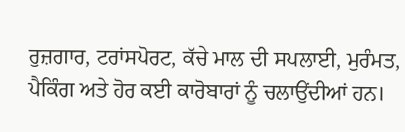ਰੁਜ਼ਗਾਰ, ਟਰਾਂਸਪੋਰਟ, ਕੱਚੇ ਮਾਲ ਦੀ ਸਪਲਾਈ, ਮੁਰੰਮਤ, ਪੈਕਿੰਗ ਅਤੇ ਹੋਰ ਕਈ ਕਾਰੋਬਾਰਾਂ ਨੂੰ ਚਲਾਉਂਦੀਆਂ ਹਨ।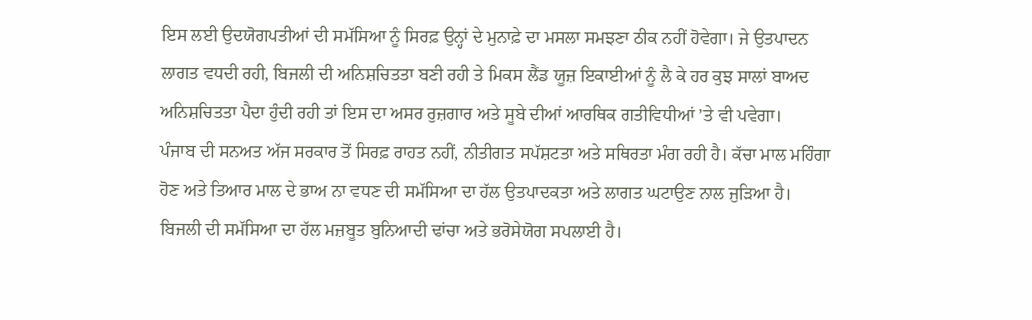ਇਸ ਲਈ ਉਦਯੋਗਪਤੀਆਂ ਦੀ ਸਮੱਸਿਆ ਨੂੰ ਸਿਰਫ਼ ਉਨ੍ਹਾਂ ਦੇ ਮੁਨਾਫ਼ੇ ਦਾ ਮਸਲਾ ਸਮਝਣਾ ਠੀਕ ਨਹੀਂ ਹੋਵੇਗਾ। ਜੇ ਉਤਪਾਦਨ ਲਾਗਤ ਵਧਦੀ ਰਹੀ, ਬਿਜਲੀ ਦੀ ਅਨਿਸ਼ਚਿਤਤਾ ਬਣੀ ਰਹੀ ਤੇ ਮਿਕਸ ਲੈਂਡ ਯੂਜ਼ ਇਕਾਈਆਂ ਨੂੰ ਲੈ ਕੇ ਹਰ ਕੁਝ ਸਾਲਾਂ ਬਾਅਦ ਅਨਿਸ਼ਚਿਤਤਾ ਪੈਦਾ ਹੁੰਦੀ ਰਹੀ ਤਾਂ ਇਸ ਦਾ ਅਸਰ ਰੁਜ਼ਗਾਰ ਅਤੇ ਸੂਬੇ ਦੀਆਂ ਆਰਥਿਕ ਗਤੀਵਿਧੀਆਂ ’ਤੇ ਵੀ ਪਵੇਗਾ।
ਪੰਜਾਬ ਦੀ ਸਨਅਤ ਅੱਜ ਸਰਕਾਰ ਤੋਂ ਸਿਰਫ਼ ਰਾਹਤ ਨਹੀਂ, ਨੀਤੀਗਤ ਸਪੱਸ਼ਟਤਾ ਅਤੇ ਸਥਿਰਤਾ ਮੰਗ ਰਹੀ ਹੈ। ਕੱਚਾ ਮਾਲ ਮਹਿੰਗਾ ਹੋਣ ਅਤੇ ਤਿਆਰ ਮਾਲ ਦੇ ਭਾਅ ਨਾ ਵਧਣ ਦੀ ਸਮੱਸਿਆ ਦਾ ਹੱਲ ਉਤਪਾਦਕਤਾ ਅਤੇ ਲਾਗਤ ਘਟਾਉਣ ਨਾਲ ਜੁੜਿਆ ਹੈ। ਬਿਜਲੀ ਦੀ ਸਮੱਸਿਆ ਦਾ ਹੱਲ ਮਜ਼ਬੂਤ ਬੁਨਿਆਦੀ ਢਾਂਚਾ ਅਤੇ ਭਰੋਸੇਯੋਗ ਸਪਲਾਈ ਹੈ।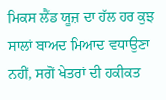ਮਿਕਸ ਲੈਂਡ ਯੂਜ਼ ਦਾ ਹੱਲ ਹਰ ਕੁਝ ਸਾਲਾਂ ਬਾਅਦ ਮਿਆਦ ਵਧਾਉਣਾ ਨਹੀਂ, ਸਗੋਂ ਖੇਤਰਾਂ ਦੀ ਹਕੀਕਤ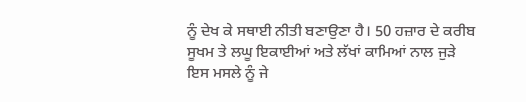ਨੂੰ ਦੇਖ ਕੇ ਸਥਾਈ ਨੀਤੀ ਬਣਾਉਣਾ ਹੈ। 50 ਹਜ਼ਾਰ ਦੇ ਕਰੀਬ ਸੂਖਮ ਤੇ ਲਘੂ ਇਕਾਈਆਂ ਅਤੇ ਲੱਖਾਂ ਕਾਮਿਆਂ ਨਾਲ ਜੁੜੇ ਇਸ ਮਸਲੇ ਨੂੰ ਜੇ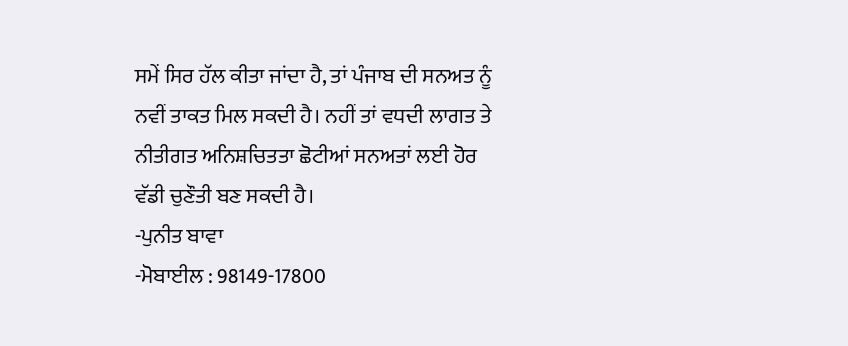ਸਮੇਂ ਸਿਰ ਹੱਲ ਕੀਤਾ ਜਾਂਦਾ ਹੈ, ਤਾਂ ਪੰਜਾਬ ਦੀ ਸਨਅਤ ਨੂੰ ਨਵੀਂ ਤਾਕਤ ਮਿਲ ਸਕਦੀ ਹੈ। ਨਹੀਂ ਤਾਂ ਵਧਦੀ ਲਾਗਤ ਤੇ ਨੀਤੀਗਤ ਅਨਿਸ਼ਚਿਤਤਾ ਛੋਟੀਆਂ ਸਨਅਤਾਂ ਲਈ ਹੋਰ ਵੱਡੀ ਚੁਣੌਤੀ ਬਣ ਸਕਦੀ ਹੈ।
-ਪੁਨੀਤ ਬਾਵਾ
-ਮੋਬਾਈਲ : 98149-17800